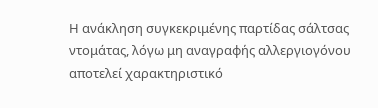Η ανάκληση συγκεκριμένης παρτίδας σάλτσας ντομάτας, λόγω μη αναγραφής αλλεργιογόνου αποτελεί χαρακτηριστικό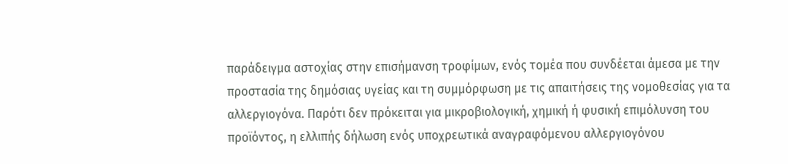παράδειγμα αστοχίας στην επισήμανση τροφίμων, ενός τομέα που συνδέεται άμεσα με την προστασία της δημόσιας υγείας και τη συμμόρφωση με τις απαιτήσεις της νομοθεσίας για τα αλλεργιογόνα. Παρότι δεν πρόκειται για μικροβιολογική, χημική ή φυσική επιμόλυνση του προϊόντος, η ελλιπής δήλωση ενός υποχρεωτικά αναγραφόμενου αλλεργιογόνου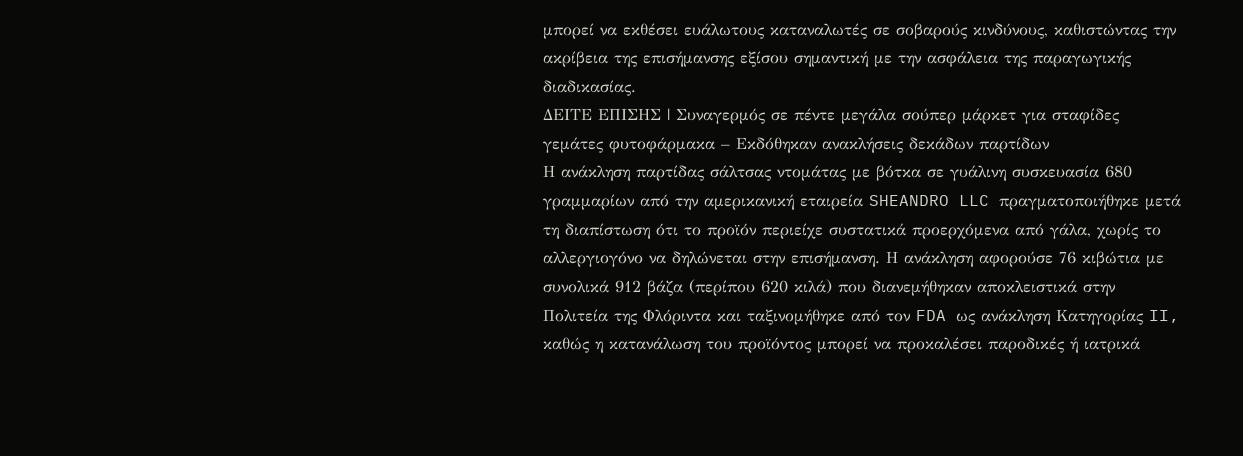μπορεί να εκθέσει ευάλωτους καταναλωτές σε σοβαρούς κινδύνους, καθιστώντας την ακρίβεια της επισήμανσης εξίσου σημαντική με την ασφάλεια της παραγωγικής διαδικασίας.
ΔΕΙΤΕ ΕΠΙΣΗΣ | Συναγερμός σε πέντε μεγάλα σούπερ μάρκετ για σταφίδες γεμάτες φυτοφάρμακα – Εκδόθηκαν ανακλήσεις δεκάδων παρτίδων
Η ανάκληση παρτίδας σάλτσας ντομάτας με βότκα σε γυάλινη συσκευασία 680 γραμμαρίων από την αμερικανική εταιρεία SHEANDRO LLC πραγματοποιήθηκε μετά τη διαπίστωση ότι το προϊόν περιείχε συστατικά προερχόμενα από γάλα, χωρίς το αλλεργιογόνο να δηλώνεται στην επισήμανση. Η ανάκληση αφορούσε 76 κιβώτια με συνολικά 912 βάζα (περίπου 620 κιλά) που διανεμήθηκαν αποκλειστικά στην Πολιτεία της Φλόριντα και ταξινομήθηκε από τον FDA ως ανάκληση Κατηγορίας II, καθώς η κατανάλωση του προϊόντος μπορεί να προκαλέσει παροδικές ή ιατρικά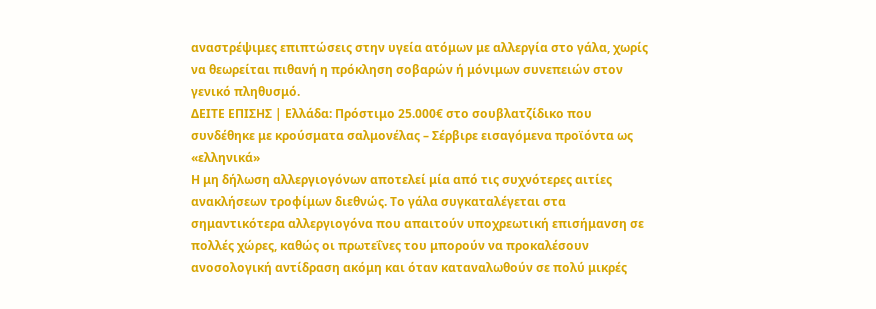αναστρέψιμες επιπτώσεις στην υγεία ατόμων με αλλεργία στο γάλα, χωρίς να θεωρείται πιθανή η πρόκληση σοβαρών ή μόνιμων συνεπειών στον γενικό πληθυσμό.
ΔΕΙΤΕ ΕΠΙΣΗΣ | Ελλάδα: Πρόστιμο 25.000€ στο σουβλατζίδικο που συνδέθηκε με κρούσματα σαλμονέλας – Σέρβιρε εισαγόμενα προϊόντα ως «ελληνικά»
Η μη δήλωση αλλεργιογόνων αποτελεί μία από τις συχνότερες αιτίες ανακλήσεων τροφίμων διεθνώς. Το γάλα συγκαταλέγεται στα σημαντικότερα αλλεργιογόνα που απαιτούν υποχρεωτική επισήμανση σε πολλές χώρες, καθώς οι πρωτεΐνες του μπορούν να προκαλέσουν ανοσολογική αντίδραση ακόμη και όταν καταναλωθούν σε πολύ μικρές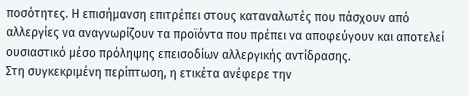ποσότητες. Η επισήμανση επιτρέπει στους καταναλωτές που πάσχουν από αλλεργίες να αναγνωρίζουν τα προϊόντα που πρέπει να αποφεύγουν και αποτελεί ουσιαστικό μέσο πρόληψης επεισοδίων αλλεργικής αντίδρασης.
Στη συγκεκριμένη περίπτωση, η ετικέτα ανέφερε την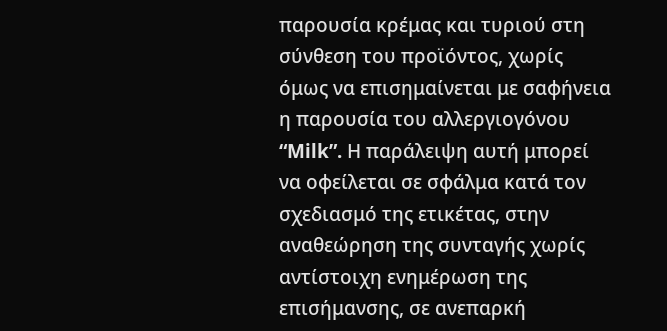παρουσία κρέμας και τυριού στη σύνθεση του προϊόντος, χωρίς όμως να επισημαίνεται με σαφήνεια η παρουσία του αλλεργιογόνου “Milk”. Η παράλειψη αυτή μπορεί να οφείλεται σε σφάλμα κατά τον σχεδιασμό της ετικέτας, στην αναθεώρηση της συνταγής χωρίς αντίστοιχη ενημέρωση της επισήμανσης, σε ανεπαρκή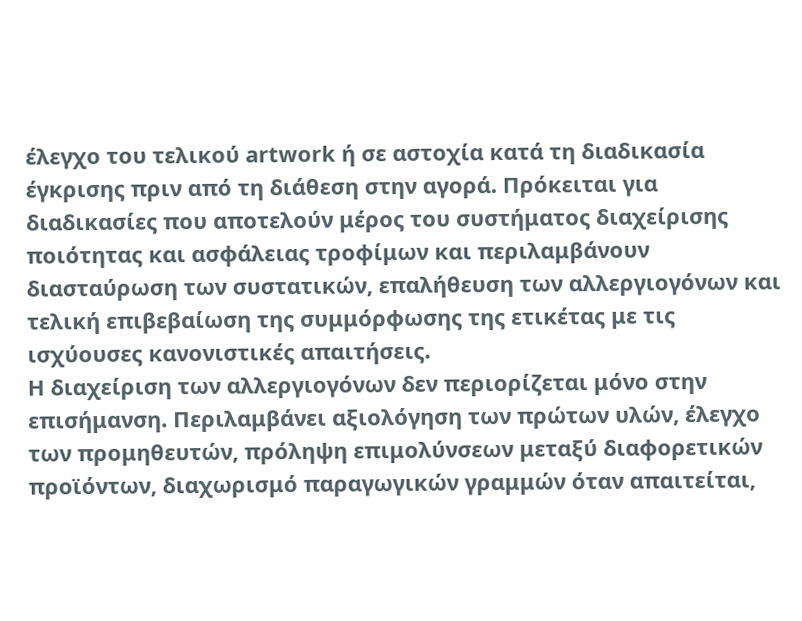έλεγχο του τελικού artwork ή σε αστοχία κατά τη διαδικασία έγκρισης πριν από τη διάθεση στην αγορά. Πρόκειται για διαδικασίες που αποτελούν μέρος του συστήματος διαχείρισης ποιότητας και ασφάλειας τροφίμων και περιλαμβάνουν διασταύρωση των συστατικών, επαλήθευση των αλλεργιογόνων και τελική επιβεβαίωση της συμμόρφωσης της ετικέτας με τις ισχύουσες κανονιστικές απαιτήσεις.
Η διαχείριση των αλλεργιογόνων δεν περιορίζεται μόνο στην επισήμανση. Περιλαμβάνει αξιολόγηση των πρώτων υλών, έλεγχο των προμηθευτών, πρόληψη επιμολύνσεων μεταξύ διαφορετικών προϊόντων, διαχωρισμό παραγωγικών γραμμών όταν απαιτείται,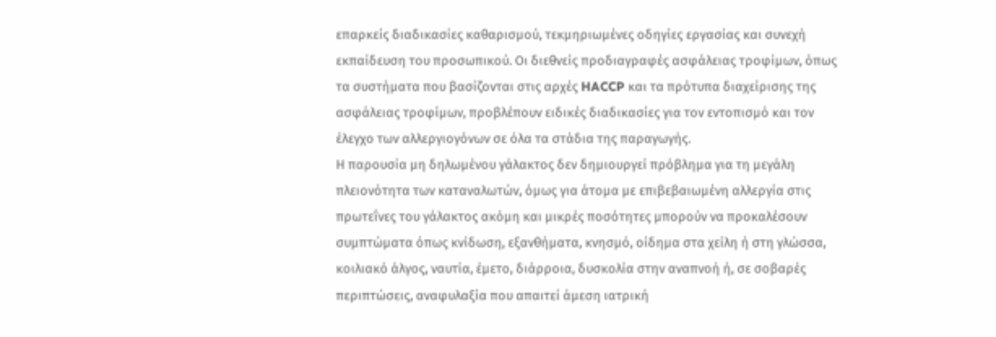επαρκείς διαδικασίες καθαρισμού, τεκμηριωμένες οδηγίες εργασίας και συνεχή εκπαίδευση του προσωπικού. Οι διεθνείς προδιαγραφές ασφάλειας τροφίμων, όπως τα συστήματα που βασίζονται στις αρχές HACCP και τα πρότυπα διαχείρισης της ασφάλειας τροφίμων, προβλέπουν ειδικές διαδικασίες για τον εντοπισμό και τον έλεγχο των αλλεργιογόνων σε όλα τα στάδια της παραγωγής.
Η παρουσία μη δηλωμένου γάλακτος δεν δημιουργεί πρόβλημα για τη μεγάλη πλειονότητα των καταναλωτών, όμως για άτομα με επιβεβαιωμένη αλλεργία στις πρωτεΐνες του γάλακτος ακόμη και μικρές ποσότητες μπορούν να προκαλέσουν συμπτώματα όπως κνίδωση, εξανθήματα, κνησμό, οίδημα στα χείλη ή στη γλώσσα, κοιλιακό άλγος, ναυτία, έμετο, διάρροια, δυσκολία στην αναπνοή ή, σε σοβαρές περιπτώσεις, αναφυλαξία που απαιτεί άμεση ιατρική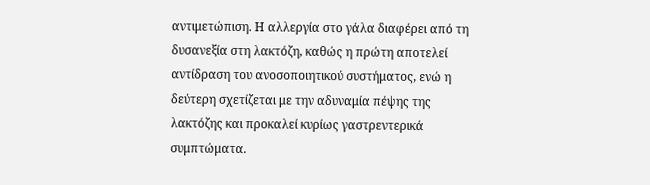αντιμετώπιση. Η αλλεργία στο γάλα διαφέρει από τη δυσανεξία στη λακτόζη, καθώς η πρώτη αποτελεί αντίδραση του ανοσοποιητικού συστήματος, ενώ η δεύτερη σχετίζεται με την αδυναμία πέψης της λακτόζης και προκαλεί κυρίως γαστρεντερικά συμπτώματα.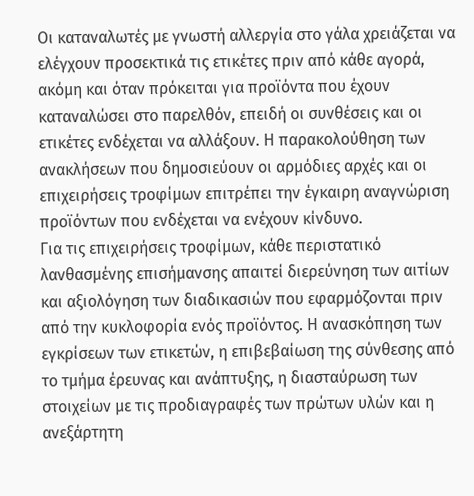Οι καταναλωτές με γνωστή αλλεργία στο γάλα χρειάζεται να ελέγχουν προσεκτικά τις ετικέτες πριν από κάθε αγορά, ακόμη και όταν πρόκειται για προϊόντα που έχουν καταναλώσει στο παρελθόν, επειδή οι συνθέσεις και οι ετικέτες ενδέχεται να αλλάξουν. Η παρακολούθηση των ανακλήσεων που δημοσιεύουν οι αρμόδιες αρχές και οι επιχειρήσεις τροφίμων επιτρέπει την έγκαιρη αναγνώριση προϊόντων που ενδέχεται να ενέχουν κίνδυνο.
Για τις επιχειρήσεις τροφίμων, κάθε περιστατικό λανθασμένης επισήμανσης απαιτεί διερεύνηση των αιτίων και αξιολόγηση των διαδικασιών που εφαρμόζονται πριν από την κυκλοφορία ενός προϊόντος. Η ανασκόπηση των εγκρίσεων των ετικετών, η επιβεβαίωση της σύνθεσης από το τμήμα έρευνας και ανάπτυξης, η διασταύρωση των στοιχείων με τις προδιαγραφές των πρώτων υλών και η ανεξάρτητη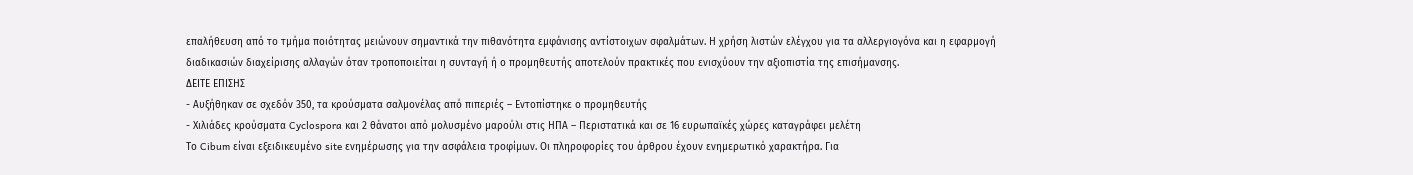επαλήθευση από το τμήμα ποιότητας μειώνουν σημαντικά την πιθανότητα εμφάνισης αντίστοιχων σφαλμάτων. Η χρήση λιστών ελέγχου για τα αλλεργιογόνα και η εφαρμογή διαδικασιών διαχείρισης αλλαγών όταν τροποποιείται η συνταγή ή ο προμηθευτής αποτελούν πρακτικές που ενισχύουν την αξιοπιστία της επισήμανσης.
ΔΕΙΤΕ ΕΠΙΣΗΣ
- Αυξήθηκαν σε σχεδόν 350, τα κρούσματα σαλμονέλας από πιπεριές – Εντοπίστηκε ο προμηθευτής
- Χιλιάδες κρούσματα Cyclospora και 2 θάνατοι από μολυσμένο μαρούλι στις ΗΠΑ – Περιστατικά και σε 16 ευρωπαϊκές χώρες καταγράφει μελέτη
Το Cibum είναι εξειδικευμένο site ενημέρωσης για την ασφάλεια τροφίμων. Οι πληροφορίες του άρθρου έχουν ενημερωτικό χαρακτήρα. Για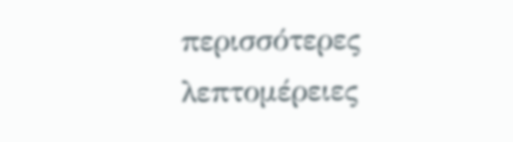περισσότερες λεπτομέρειες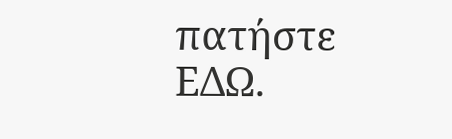πατήστε ΕΔΩ.